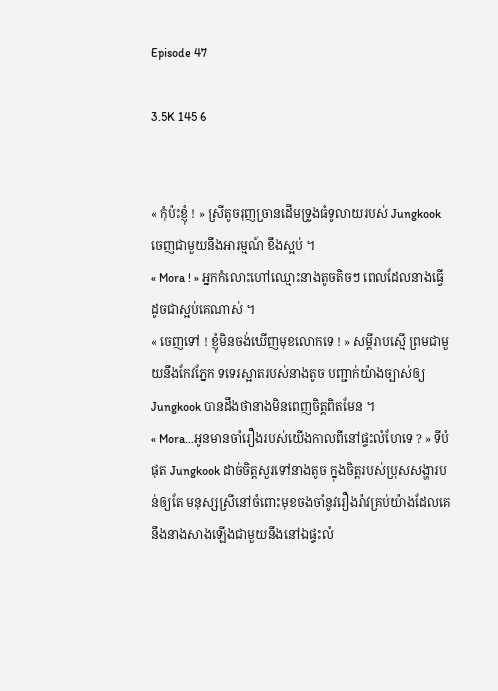Episode 47

3.5K 145 6


« កុំប៉ះខ្ញុំ ! » ស្រីតូចរុញច្រានដើមទ្រូងធំទូលាយរបស់ Jungkook ចេញជាមួយនឹងអារម្មណ៍ ខឹងស្អប់ ។
« Mora ! » អ្នកកំលោះហៅឈ្មោះនាងតូចតិចៗ ពេលដែលនាងធ្វើដូចជាស្អប់គេណាស់ ។
« ចេញទៅ ! ខ្ញុំមិនចង់ឃើញមុខលោកទេ ! » សម្តីរាបស្មើ ព្រមជាមួយនឹងកែវភ្នែក ទទេរស្អាតរបស់នាងតូច បញ្ជាក់យ៉ាងច្បាស់ឲ្យ Jungkook បានដឹងថានាងមិនពេញចិត្តពិតមែន ។
« Mora...អូនមានចាំរឿងរបស់យើងកាលពីនៅផ្ទះលំហែទេ ? » ទីបំផុត Jungkook ដាច់ចិត្តសួរទៅនាងតូច ក្នុងចិត្តរបស់ប្រុសសង្ហារបន់ឲ្យតែ មនុស្សស្រីនៅចំពោះមុខចងចាំនូវរឿងរ៉ាវគ្រប់យ៉ាងដែលគេនឹងនាងសាងឡើងជាមួយនឹងនៅឯផ្ទះលំ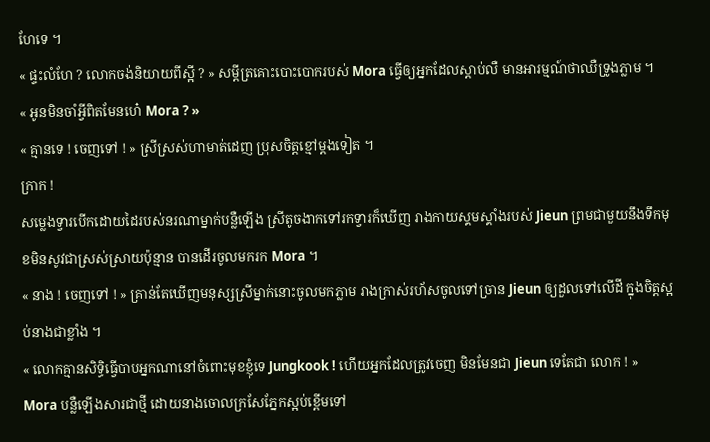ហែទេ ។
« ផ្ទះលំហែ ? លោកចង់និយាយពីស្អី ? » សម្តីត្រគោះបោះបោករបស់ Mora ធ្វើឲ្យអ្នកដែលស្តាប់លឺ មានអារម្មណ៍ថាឈឺទ្រូងភ្លាម ។
« អូនមិនចាំអ្វីពិតមែនហេ៎ Mora ? »
« គ្មានទេ ! ចេញទៅ ! » ស្រីស្រស់ហាមាត់ដេញ ប្រុសចិត្តខ្មៅម្តងទៀត ។
ក្រាក !
សម្លេងទ្វារបើកដោយដៃរបស់នរណាម្នាក់បន្លឺឡើង ស្រីតូចងាកទៅរកទ្វារក៏ឃើញ រាងកាយស្គមស្គាំងរបស់ Jieun ព្រមជាមួយនឹងទឹកមុខមិនសូវជាស្រស់ស្រាយប៉ុន្មាន បានដើរចូលមករក Mora ។
« នាង ! ចេញទៅ ! » គ្រាន់តែឃើញមនុស្សស្រីម្នាក់នោះចូលមកភ្លាម រាងក្រាស់រហ័សចូលទៅច្រាន Jieun ឲ្យដួលទៅលើដី ក្នុងចិត្តស្អប់នាងជាខ្លាំង ។
« លោកគ្មានសិទ្ធិធ្វើបាបអ្នកណានៅចំពោះមុខខ្ញុំទេ Jungkook ! ហើយអ្នកដែលត្រូវចេញ មិនមែនជា Jieun ទេតែជា លោក ! » Mora បន្លឺឡើងសារជាថ្មី ដោយនាងចោលក្រសែភ្នែកស្អប់ខ្ពើមទៅ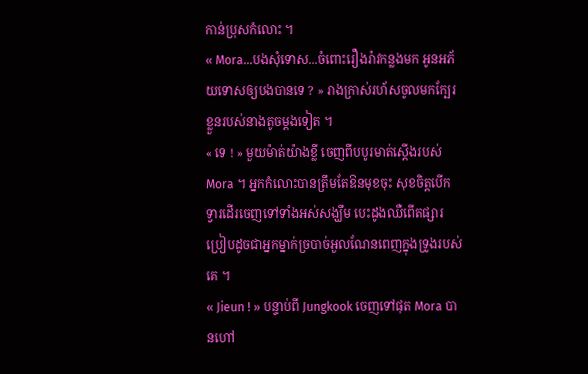កាន់ប្រុសកំលោះ ។
« Mora...បងសុំទោស...ចំពោះរឿងរ៉ាវកន្លងមក អូនអភ័យទោសឲ្យបងបានទេ ? » រាងក្រាស់រហ័សចូលមកក្បែរខ្លួនរបស់នាងតូចម្តងទៀត ។
« ទេ ! » មួយម៉ាត់យ៉ាងខ្លី ចេញពីបបូរមាត់ស្តើងរបស់ Mora ។ អ្នកកំលោះបានត្រឹមតែឱនមុខចុះ សុខចិត្តបើកទ្វារដើរចេញទៅទាំងអស់សង្ឃឹម បេះដូងឈឺពើតផ្សារ ប្រៀបដូចជាអ្នកម្នាក់ច្របាច់អួលណែនពេញក្នុងទ្រូងរបស់គេ ។
« Jieun ! » បន្ទាប់ពី Jungkook ចេញទៅផុត Mora បានហៅ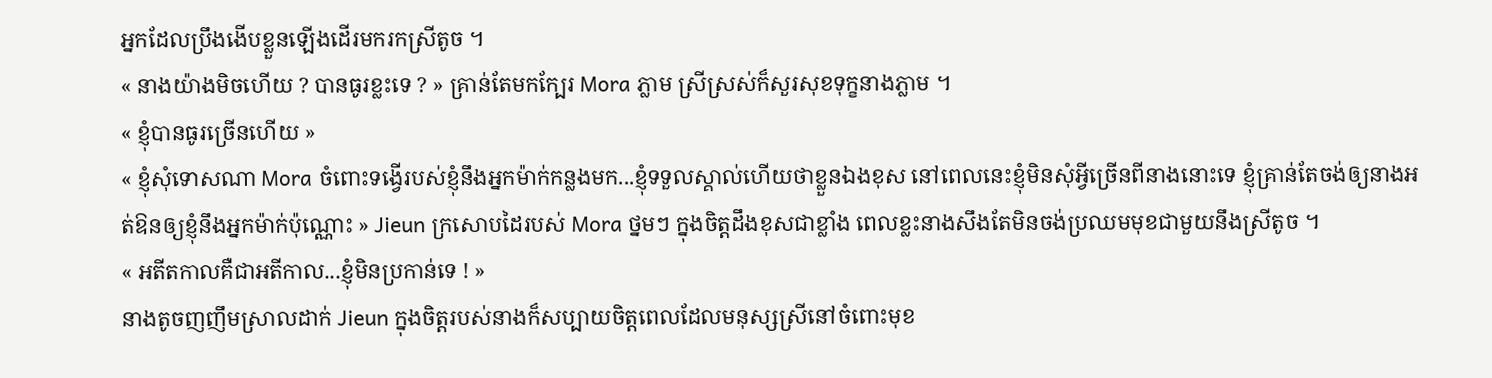អ្នកដែលប្រឹងងើបខ្លួនឡើងដើរមករកស្រីតូច ។
« នាងយ៉ាងមិចហើយ ? បានធូរខ្លះទេ ? » គ្រាន់តែមកក្បែរ Mora ភ្លាម ស្រីស្រស់ក៏សួរសុខទុក្ខនាងភ្លាម ។
« ខ្ញុំបានធូរច្រើនហើយ »
« ខ្ញុំសុំទោសណា Mora ចំពោះទង្វើរបស់ខ្ញុំនឹងអ្នកម៉ាក់កន្លងមក...ខ្ញុំទទួលស្គាល់ហើយថាខ្លួនឯងខុស នៅពេលនេះខ្ញុំមិនសុំអ្វីច្រើនពីនាងនោះទេ ខ្ញុំគ្រាន់តែចង់ឲ្យនាងអត់ឱនឲ្យខ្ញុំនឹងអ្នកម៉ាក់ប៉ុណ្ណោះ » Jieun ក្រសោបដៃរបស់ Mora ថ្នមៗ ក្នុងចិត្តដឹងខុសជាខ្លាំង ពេលខ្លះនាងសឹងតែមិនចង់ប្រឈមមុខជាមួយនឹងស្រីតូច ។
« អតីតកាលគឺជាអតីកាល...ខ្ញុំមិនប្រកាន់ទេ ! »
នាងតូចញញឹមស្រាលដាក់ Jieun ក្នុងចិត្តរបស់នាងក៏សប្បាយចិត្តពេលដែលមនុស្សស្រីនៅចំពោះមុខ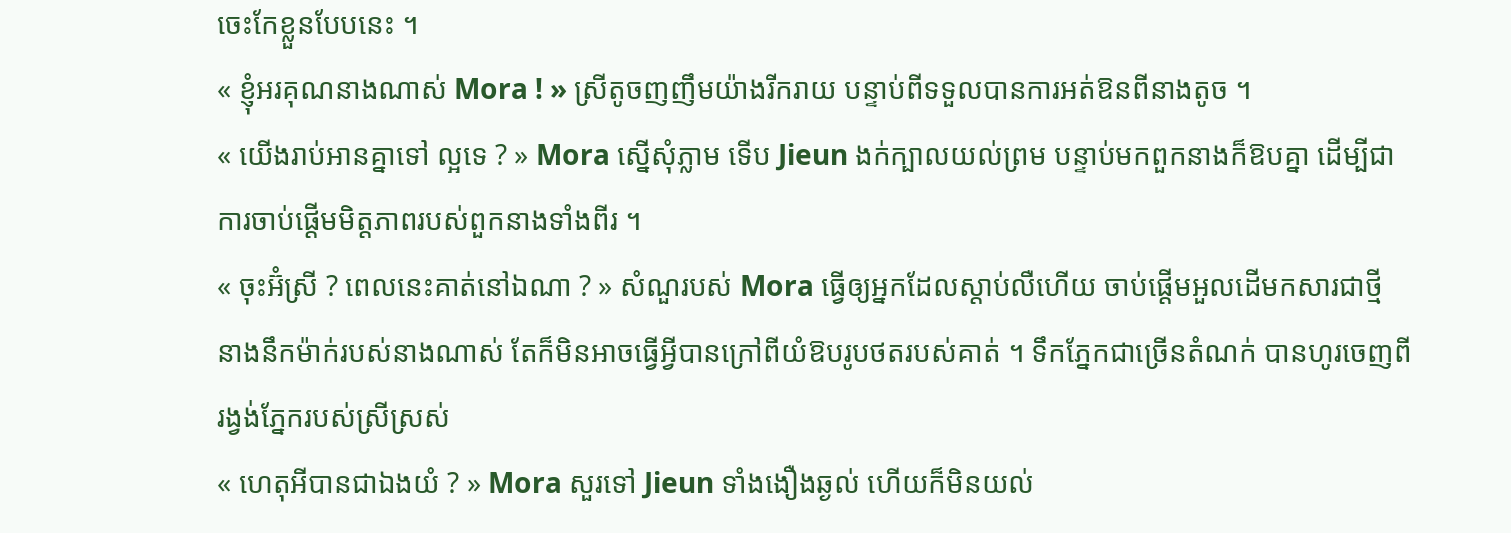ចេះកែខ្លួនបែបនេះ ។
« ខ្ញុំអរគុណនាងណាស់ Mora ! » ស្រីតូចញញឹមយ៉ាងរីករាយ បន្ទាប់ពីទទួលបានការអត់ឱនពីនាងតូច ។
« យើងរាប់អានគ្នាទៅ ល្អទេ ? » Mora ស្នើសុំភ្លាម ទើប Jieun ងក់ក្បាលយល់ព្រម បន្ទាប់មកពួកនាងក៏ឱបគ្នា ដើម្បីជាការចាប់ផ្តើមមិត្តភាពរបស់ពួកនាងទាំងពីរ ។
« ចុះអ៊ំស្រី ? ពេលនេះគាត់នៅឯណា ? » សំណួរបស់ Mora ធ្វើឲ្យអ្នកដែលស្តាប់លឺហើយ ចាប់ផ្តើមអួលដើមកសារជាថ្មី នាងនឹកម៉ាក់របស់នាងណាស់ តែក៏មិនអាចធ្វើអ្វីបានក្រៅពីយំឱបរូបថតរបស់គាត់ ។ ទឹកភ្នែកជាច្រើនតំណក់ បានហូរចេញពីរង្វង់ភ្នែករបស់ស្រីស្រស់
« ហេតុអីបានជាឯងយំ ? » Mora សួរទៅ Jieun ទាំងងឿងឆ្ងល់ ហើយក៏មិនយល់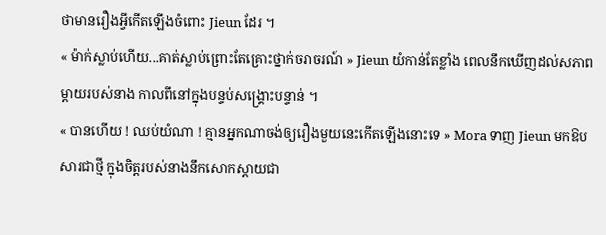ថាមានរឿងអ្វីកើតឡើងចំពោះ Jieun ដែរ ។
« ម៉ាក់ស្លាប់ហើយ...គាត់ស្លាប់ព្រោះតែគ្រោះថ្នាក់ចរាចរណ៍ » Jieun យំកាន់តែខ្លាំង ពេលនឹកឃើញដល់សភាពម្តាយរបស់នាង កាលពីនៅក្នុងបន្ទប់សង្គ្រោះបន្ទាន់ ។
« បានហើយ ! ឈប់យំណា ! គ្មានអ្នកណាចង់ឲ្យរឿងមួយនេះកើតឡើងនោះទេ » Mora ទាញ Jieun មកឱបសារជាថ្មី ក្នុងចិត្តរបស់នាងនឹកសោកស្តាយជា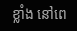ខ្លាំង នៅពេ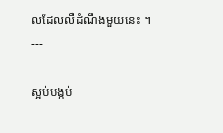លដែលលឺដំណឹងមួយនេះ ។
---

ស្អប់បង្កប់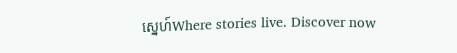ស្នេហ៍Where stories live. Discover now